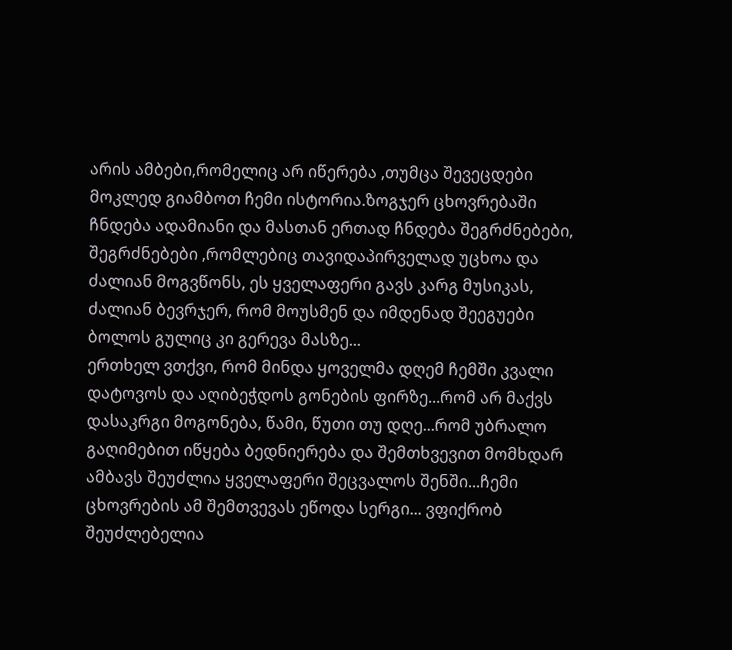არის ამბები,რომელიც არ იწერება ,თუმცა შევეცდები მოკლედ გიამბოთ ჩემი ისტორია.ზოგჯერ ცხოვრებაში ჩნდება ადამიანი და მასთან ერთად ჩნდება შეგრძნებები, შეგრძნებები ,რომლებიც თავიდაპირველად უცხოა და ძალიან მოგვწონს, ეს ყველაფერი გავს კარგ მუსიკას, ძალიან ბევრჯერ, რომ მოუსმენ და იმდენად შეეგუები ბოლოს გულიც კი გერევა მასზე...
ერთხელ ვთქვი, რომ მინდა ყოველმა დღემ ჩემში კვალი დატოვოს და აღიბეჭდოს გონების ფირზე...რომ არ მაქვს დასაკრგი მოგონება, წამი, წუთი თუ დღე...რომ უბრალო გაღიმებით იწყება ბედნიერება და შემთხვევით მომხდარ ამბავს შეუძლია ყველაფერი შეცვალოს შენში...ჩემი ცხოვრების ამ შემთვევას ეწოდა სერგი... ვფიქრობ შეუძლებელია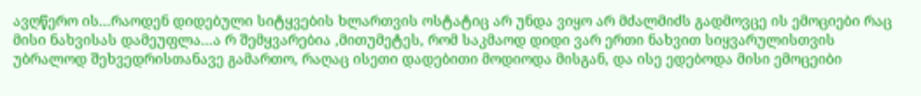ავღწერო ის...რაოდენ დიდებული სიტყვების ხლართვის ოსტატიც არ უნდა ვიყო არ მძალმიძს გადმოვცე ის ემოციები რაც მისი ნახვისას დამეუფლა...ა რ შემყვარებია ,მითუმეტეს, რომ საკმაოდ დიდი ვარ ერთი ნახვით სიყვარულისთვის უბრალოდ შეხვედრისთანავე გამართო, რაღაც ისეთი დადებითი მოდიოდა მისგან, და ისე ედებოდა მისი ემოცეიბი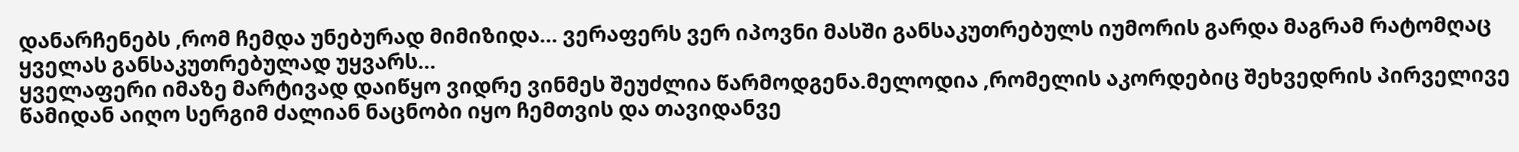დანარჩენებს ,რომ ჩემდა უნებურად მიმიზიდა... ვერაფერს ვერ იპოვნი მასში განსაკუთრებულს იუმორის გარდა მაგრამ რატომღაც ყველას განსაკუთრებულად უყვარს...
ყველაფერი იმაზე მარტივად დაიწყო ვიდრე ვინმეს შეუძლია წარმოდგენა.მელოდია ,რომელის აკორდებიც შეხვედრის პირველივე წამიდან აიღო სერგიმ ძალიან ნაცნობი იყო ჩემთვის და თავიდანვე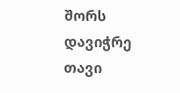შორს დავიჭრე თავი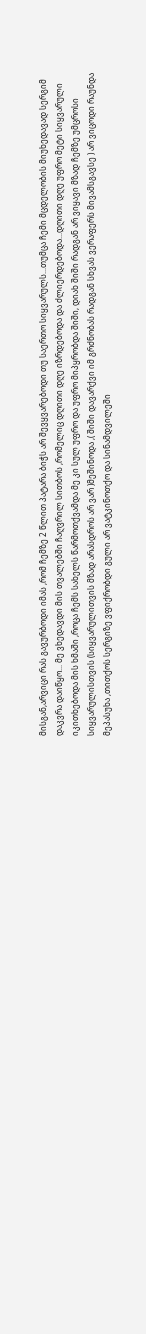მისგან,არვიცი რას გავურბოდი იმას ,რომ ჩემზე 2 წლით პატარა ბიჭს არ შევყვარებოდი თუ საერთო სიყვარულს...თუმცა ჩემი მცდელობის მიუხედავად სერგიმ დაკვრა დაიწყო... მე ვხედავდი მის თვალებში ჩაღვრილ სითბოს ,რომელიც დღითი დღე იზრდებოდა და ძლიერდებოდა...დღითი დღე უფრო მეტი სიყვარული იკითხებოდა მის ხმაში ,როცა ჩემს სახელს წარმოთქვამდა მე კი სულ უფრო და უფრო მიპყრობდა შიში, დიახ შიში რადგან არ ვიყავი მზად ჩემზე უმცროსი სიყვარულისთვის (სიყვარულითვის მზად არასდროს არ ვარ )მეშინოდა ,( შიში დავარქვი იმ გრძნობას რადგან სხვას ვერაფერს მივამსგავსე ) არ ვიცოდი რაუნდა მეპასუხა ,თითქოს სერგიზე ვფიქრობდი გული არ ვატკინოთქო და სინამდვილეში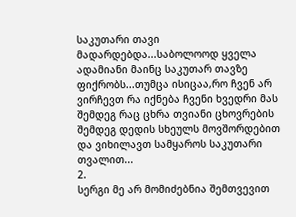საკუთარი თავი მადარდებდა...საბოლოოდ ყველა ადამიანი მაინც საკუთარ თავზე ფიქრობს...თუმცა ისიცაა,რო ჩვენ არ ვირჩევთ რა იქნება ჩვენი ხვედრი მას შემდეგ რაც ცხრა თვიანი ცხოვრების შემდეგ დედის სხეულს მოვშორდებით და ვიხილავთ სამყაროს საკუთარი თვალით...
2.
სერგი მე არ მომიძებნია შემთვევით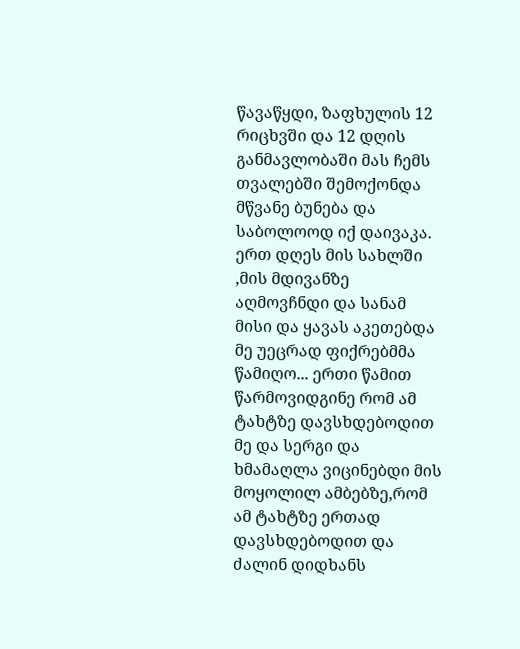წავაწყდი, ზაფხულის 12 რიცხვში და 12 დღის განმავლობაში მას ჩემს თვალებში შემოქონდა მწვანე ბუნება და საბოლოოდ იქ დაივაკა.
ერთ დღეს მის სახლში ,მის მდივანზე აღმოვჩნდი და სანამ მისი და ყავას აკეთებდა მე უეცრად ფიქრებმმა წამიღო... ერთი წამით წარმოვიდგინე რომ ამ ტახტზე დავსხდებოდით მე და სერგი და ხმამაღლა ვიცინებდი მის მოყოლილ ამბებზე,რომ ამ ტახტზე ერთად დავსხდებოდით და ძალინ დიდხანს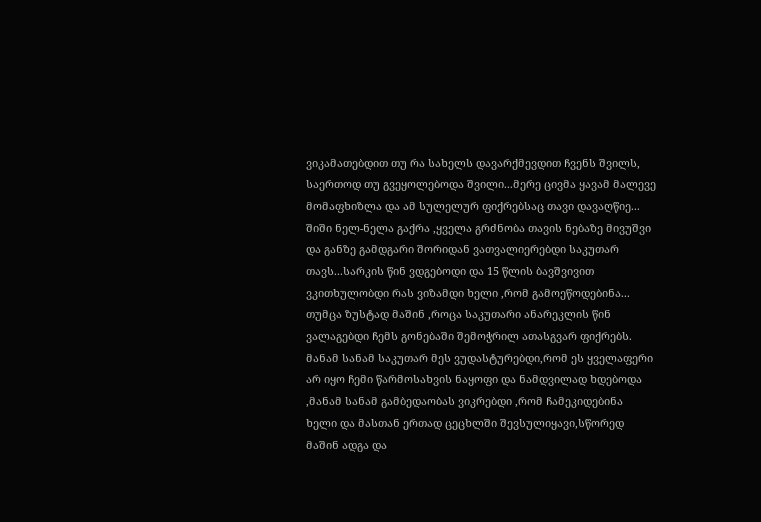ვიკამათებდით თუ რა სახელს დავარქმევდით ჩვენს შვილს, საერთოდ თუ გვეყოლებოდა შვილი...მერე ცივმა ყავამ მალევე მომაფხიზლა და ამ სულელურ ფიქრებსაც თავი დავაღწიე... შიში ნელ-ნელა გაქრა ,ყველა გრძნობა თავის ნებაზე მივუშვი და განზე გამდგარი შორიდან ვათვალიერებდი საკუთარ თავს...სარკის წინ ვდგებოდი და 15 წლის ბავშვივით ვკითხულობდი რას ვიზამდი ხელი ,რომ გამოეწოდებინა... თუმცა ზუსტად მაშინ ,როცა საკუთარი ანარეკლის წინ ვალაგებდი ჩემს გონებაში შემოჭრილ ათასგვარ ფიქრებს. მანამ სანამ საკუთარ მეს ვუდასტურებდი,რომ ეს ყველაფერი არ იყო ჩემი წარმოსახვის ნაყოფი და ნამდვილად ხდებოდა ,მანამ სანამ გამბედაობას ვიკრებდი ,რომ ჩამეკიდებინა ხელი და მასთან ერთად ცეცხლში შევსულიყავი,სწორედ მაშინ ადგა და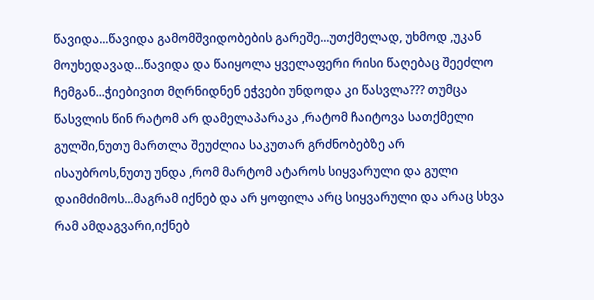წავიდა...წავიდა გამომშვიდობების გარეშე...უთქმელად, უხმოდ ,უკან მოუხედავად...წავიდა და წაიყოლა ყველაფერი რისი წაღებაც შეეძლო ჩემგან...ჭიებივით მღრნიდნენ ეჭვები უნდოდა კი წასვლა??? თუმცა წასვლის წინ რატომ არ დამელაპარაკა ,რატომ ჩაიტოვა სათქმელი გულში,ნუთუ მართლა შეუძლია საკუთარ გრძნობებზე არ ისაუბროს,ნუთუ უნდა ,რომ მარტომ ატაროს სიყვარული და გული დაიმძიმოს...მაგრამ იქნებ და არ ყოფილა არც სიყვარული და არაც სხვა რამ ამდაგვარი,იქნებ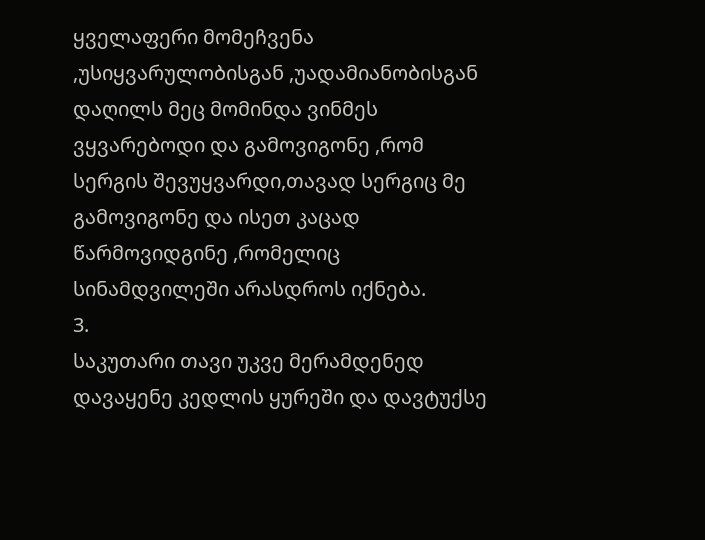ყველაფერი მომეჩვენა ,უსიყვარულობისგან ,უადამიანობისგან დაღილს მეც მომინდა ვინმეს ვყვარებოდი და გამოვიგონე ,რომ სერგის შევუყვარდი,თავად სერგიც მე გამოვიგონე და ისეთ კაცად წარმოვიდგინე ,რომელიც სინამდვილეში არასდროს იქნება.
3.
საკუთარი თავი უკვე მერამდენედ დავაყენე კედლის ყურეში და დავტუქსე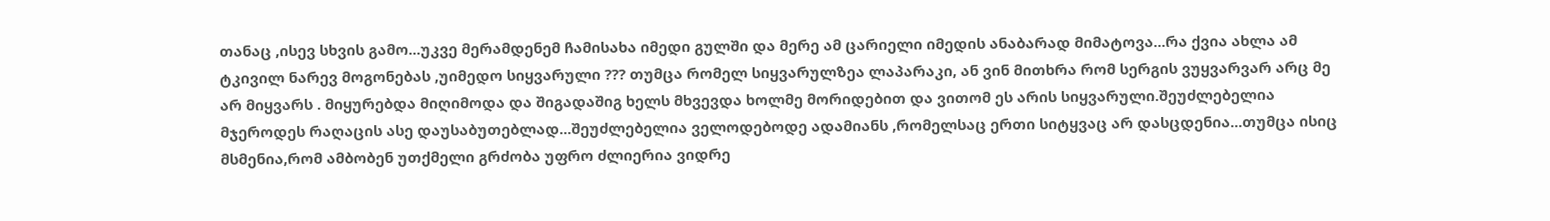თანაც ,ისევ სხვის გამო...უკვე მერამდენემ ჩამისახა იმედი გულში და მერე ამ ცარიელი იმედის ანაბარად მიმატოვა...რა ქვია ახლა ამ ტკივილ ნარევ მოგონებას ,უიმედო სიყვარული ??? თუმცა რომელ სიყვარულზეა ლაპარაკი, ან ვინ მითხრა რომ სერგის ვუყვარვარ არც მე არ მიყვარს . მიყურებდა მიღიმოდა და შიგადაშიგ ხელს მხვევდა ხოლმე მორიდებით და ვითომ ეს არის სიყვარული.შეუძლებელია მჯეროდეს რაღაცის ასე დაუსაბუთებლად...შეუძლებელია ველოდებოდე ადამიანს ,რომელსაც ერთი სიტყვაც არ დასცდენია...თუმცა ისიც მსმენია,რომ ამბობენ უთქმელი გრძობა უფრო ძლიერია ვიდრე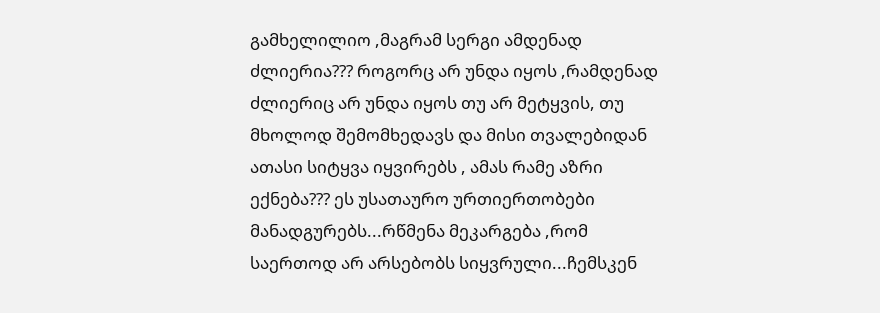გამხელილიო ,მაგრამ სერგი ამდენად ძლიერია??? როგორც არ უნდა იყოს ,რამდენად ძლიერიც არ უნდა იყოს თუ არ მეტყვის, თუ მხოლოდ შემომხედავს და მისი თვალებიდან ათასი სიტყვა იყვირებს , ამას რამე აზრი ექნება??? ეს უსათაურო ურთიერთობები მანადგურებს...რწმენა მეკარგება ,რომ საერთოდ არ არსებობს სიყვრული...ჩემსკენ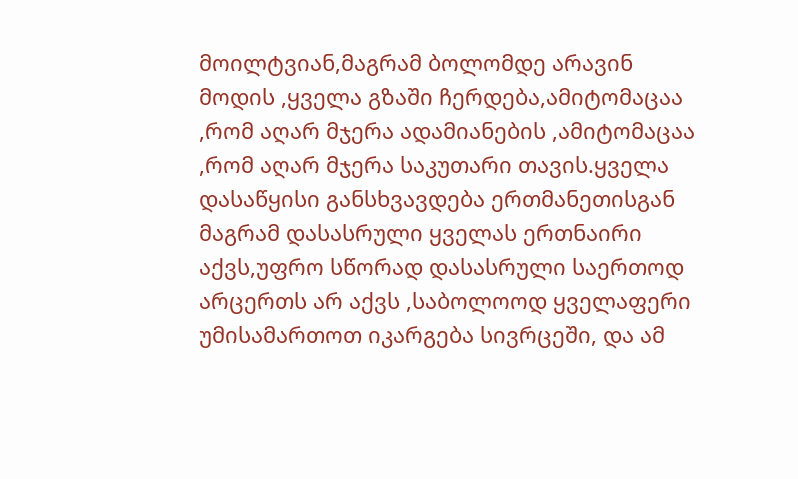მოილტვიან,მაგრამ ბოლომდე არავინ მოდის ,ყველა გზაში ჩერდება,ამიტომაცაა ,რომ აღარ მჯერა ადამიანების ,ამიტომაცაა ,რომ აღარ მჯერა საკუთარი თავის.ყველა დასაწყისი განსხვავდება ერთმანეთისგან მაგრამ დასასრული ყველას ერთნაირი აქვს,უფრო სწორად დასასრული საერთოდ არცერთს არ აქვს ,საბოლოოდ ყველაფერი უმისამართოთ იკარგება სივრცეში, და ამ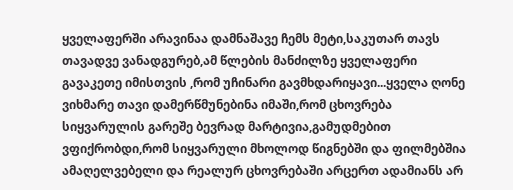ყველაფერში არავინაა დამნაშავე ჩემს მეტი,საკუთარ თავს თავადვე ვანადგურებ,ამ წლების მანძილზე ყველაფერი გავაკეთე იმისთვის ,რომ უჩინარი გავმხდარიყავი...ყველა ღონე ვიხმარე თავი დამერწმუნებინა იმაში,რომ ცხოვრება სიყვარულის გარეშე ბევრად მარტივია,გამუდმებით ვფიქრობდი,რომ სიყვარული მხოლოდ წიგნებში და ფილმებშია ამაღელვებელი და რეალურ ცხოვრებაში არცერთ ადამიანს არ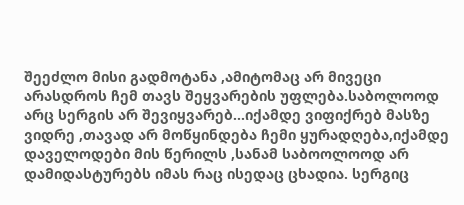შეეძლო მისი გადმოტანა ,ამიტომაც არ მივეცი არასდროს ჩემ თავს შეყვარების უფლება.საბოლოოდ არც სერგის არ შევიყვარებ...იქამდე ვიფიქრებ მასზე ვიდრე ,თავად არ მოწყინდება ჩემი ყურადღება,იქამდე დაველოდები მის წერილს ,სანამ საბოოლოოდ არ დამიდასტურებს იმას რაც ისედაც ცხადია. სერგიც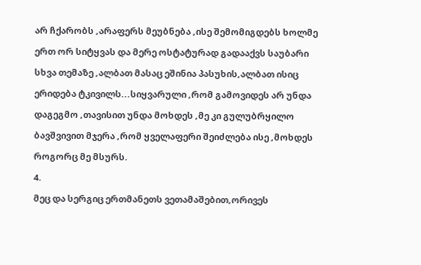არ ჩქარობს ,არაფერს მეუბნება ,ისე შემომიგდებს ხოლმე ერთ ორ სიტყვას და მერე ოსტატურად გადააქვს საუბარი სხვა თემაზე ,ალბათ მასაც ეშინია პასუხის,ალბათ ისიც ერიდება ტკივილს...სიყვარული ,რომ გამოვიდეს არ უნდა დაგეგმო ,თავისით უნდა მოხდეს ,მე კი გულუბრყილო ბავშვივით მჯერა ,რომ ყველაფერი შეიძლება ისე ,მოხდეს როგორც მე მსურს.
4.
მეც და სერგიც ერთმანეთს ვეთამაშებით,ორივეს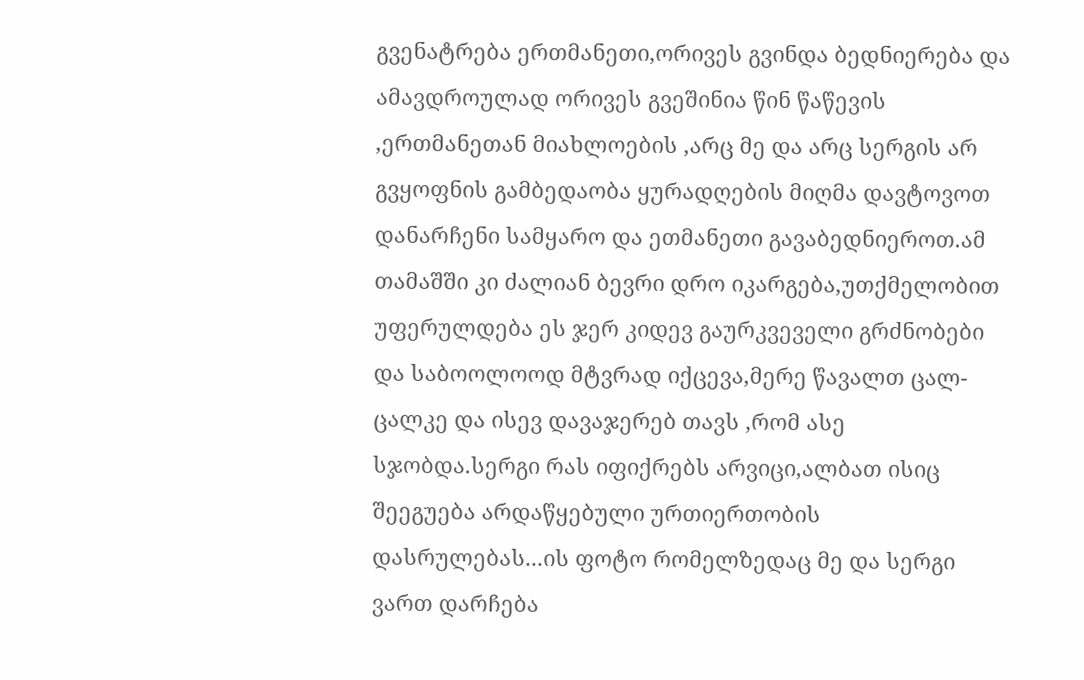გვენატრება ერთმანეთი,ორივეს გვინდა ბედნიერება და ამავდროულად ორივეს გვეშინია წინ წაწევის ,ერთმანეთან მიახლოების ,არც მე და არც სერგის არ გვყოფნის გამბედაობა ყურადღების მიღმა დავტოვოთ დანარჩენი სამყარო და ეთმანეთი გავაბედნიეროთ.ამ თამაშში კი ძალიან ბევრი დრო იკარგება,უთქმელობით უფერულდება ეს ჯერ კიდევ გაურკვეველი გრძნობები და საბოოლოოდ მტვრად იქცევა,მერე წავალთ ცალ-ცალკე და ისევ დავაჯერებ თავს ,რომ ასე სჯობდა.სერგი რას იფიქრებს არვიცი,ალბათ ისიც შეეგუება არდაწყებული ურთიერთობის დასრულებას...ის ფოტო რომელზედაც მე და სერგი ვართ დარჩება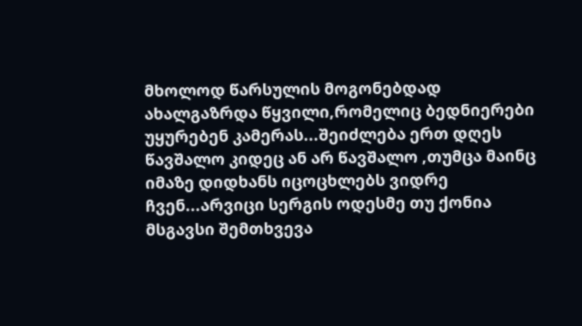მხოლოდ წარსულის მოგონებდად ახალგაზრდა წყვილი,რომელიც ბედნიერები უყურებენ კამერას...შეიძლება ერთ დღეს წავშალო კიდეც ან არ წავშალო ,თუმცა მაინც იმაზე დიდხანს იცოცხლებს ვიდრე ჩვენ...არვიცი სერგის ოდესმე თუ ქონია მსგავსი შემთხვევა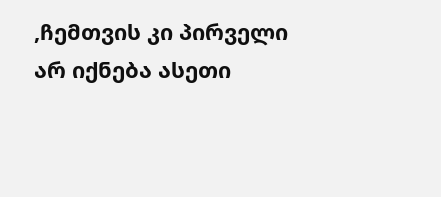,ჩემთვის კი პირველი არ იქნება ასეთი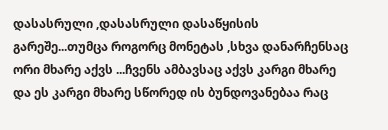დასასრული ,დასასრული დასაწყისის გარეშე...თუმცა როგორც მონეტას ,სხვა დანარჩენსაც ორი მხარე აქვს ...ჩვენს ამბავსაც აქვს კარგი მხარე და ეს კარგი მხარე სწორედ ის ბუნდოვანებაა რაც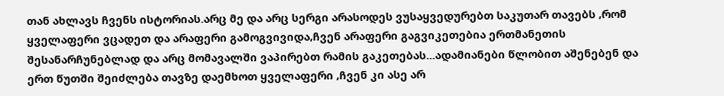თან ახლავს ჩვენს ისტორიას.არც მე და არც სერგი არასოდეს ვუსაყვედურებთ საკუთარ თავებს ,რომ ყველაფერი ვცადეთ და არაფერი გამოგვივიდა,ჩვენ არაფერი გაგვიკეთებია ერთმანეთის შესანარჩუნებლად და არც მომავალში ვაპირებთ რამის გაკეთებას...ადამიანები წლობით აშენებენ და ერთ წუთში შეიძლება თავზე დაემხოთ ყველაფერი ,ჩვენ კი ასე არ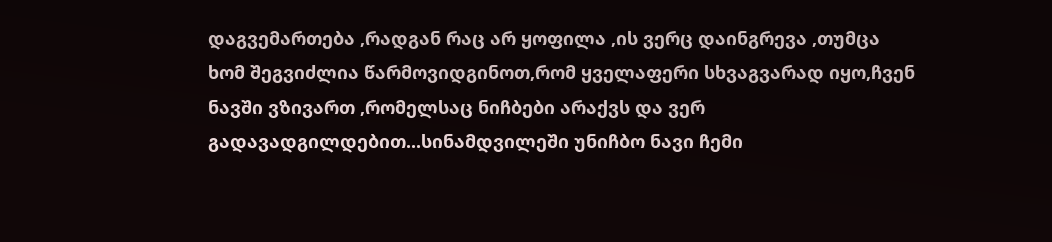დაგვემართება ,რადგან რაც არ ყოფილა ,ის ვერც დაინგრევა ,თუმცა ხომ შეგვიძლია წარმოვიდგინოთ,რომ ყველაფერი სხვაგვარად იყო,ჩვენ ნავში ვზივართ ,რომელსაც ნიჩბები არაქვს და ვერ გადავადგილდებით...სინამდვილეში უნიჩბო ნავი ჩემი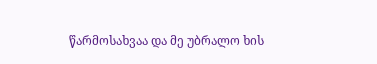წარმოსახვაა და მე უბრალო ხის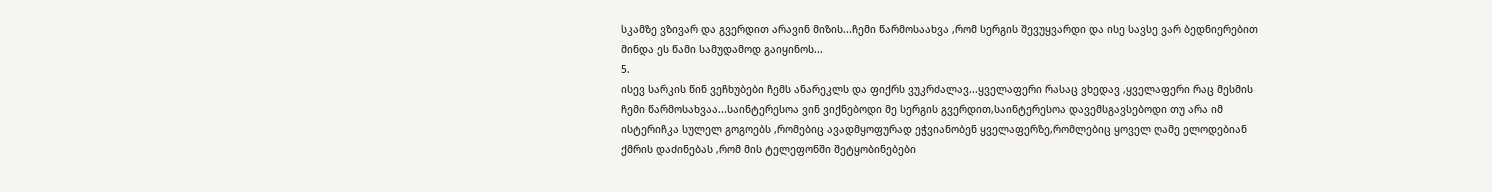სკამზე ვზივარ და გვერდით არავინ მიზის...ჩემი წარმოსაახვა ,რომ სერგის შევუყვარდი და ისე სავსე ვარ ბედნიერებით მინდა ეს წამი სამუდამოდ გაიყინოს...
5.
ისევ სარკის წინ ვეჩხუბები ჩემს ანარეკლს და ფიქრს ვუკრძალავ...ყველაფერი რასაც ვხედავ ,ყველაფერი რაც მესმის ჩემი წარმოსახვაა...საინტერესოა ვინ ვიქნებოდი მე სერგის გვერდით,საინტერესოა დავემსგავსებოდი თუ არა იმ ისტერიჩკა სულელ გოგოებს ,რომებიც ავადმყოფურად ეჭვიანობენ ყველაფერზე,რომლებიც ყოველ ღამე ელოდებიან ქმრის დაძინებას ,რომ მის ტელეფონში შეტყობინებები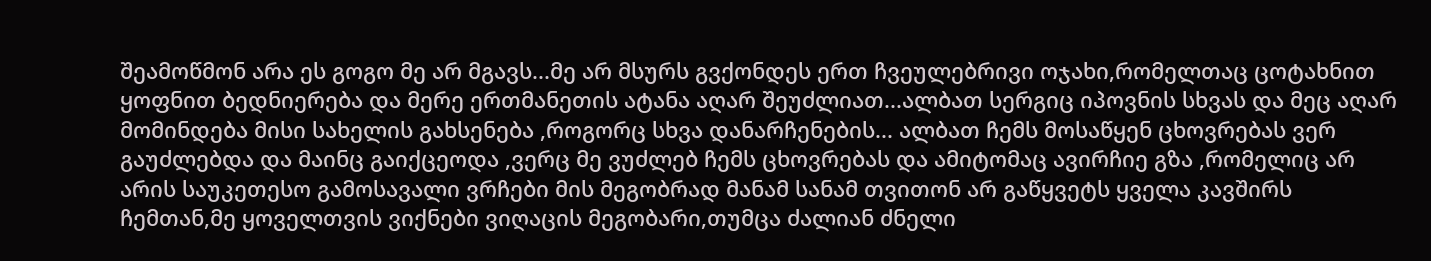შეამოწმონ არა ეს გოგო მე არ მგავს...მე არ მსურს გვქონდეს ერთ ჩვეულებრივი ოჯახი,რომელთაც ცოტახნით ყოფნით ბედნიერება და მერე ერთმანეთის ატანა აღარ შეუძლიათ...ალბათ სერგიც იპოვნის სხვას და მეც აღარ მომინდება მისი სახელის გახსენება ,როგორც სხვა დანარჩენების... ალბათ ჩემს მოსაწყენ ცხოვრებას ვერ გაუძლებდა და მაინც გაიქცეოდა ,ვერც მე ვუძლებ ჩემს ცხოვრებას და ამიტომაც ავირჩიე გზა ,რომელიც არ არის საუკეთესო გამოსავალი ვრჩები მის მეგობრად მანამ სანამ თვითონ არ გაწყვეტს ყველა კავშირს ჩემთან,მე ყოველთვის ვიქნები ვიღაცის მეგობარი,თუმცა ძალიან ძნელი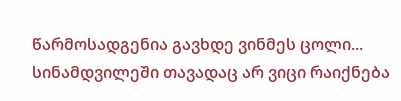წარმოსადგენია გავხდე ვინმეს ცოლი... სინამდვილეში თავადაც არ ვიცი რაიქნება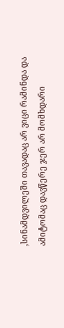,სინამდვილეში თავადაც არ ვიცი რამინდა და ამიტომაც დავწერე ჯერ არ მომხდარი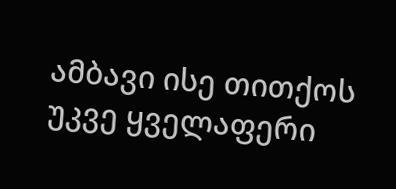ამბავი ისე თითქოს უკვე ყველაფერი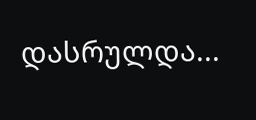დასრულდა...